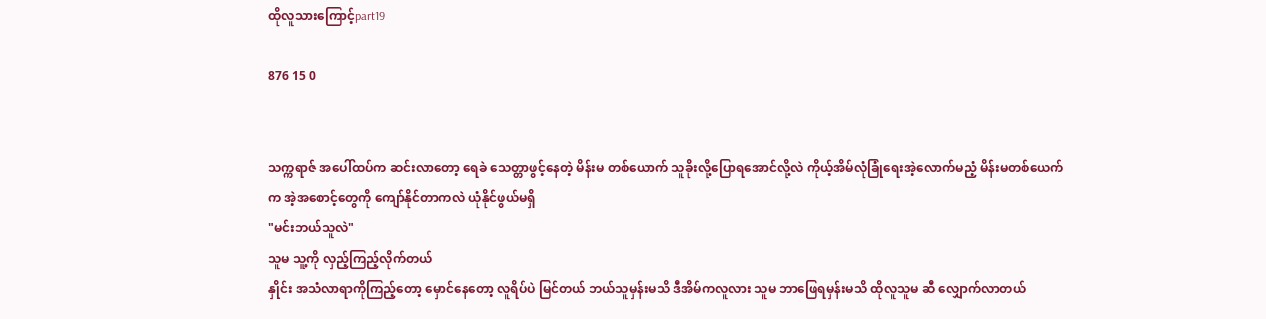ထိုလူသားကြောင့်part19

876 15 0


သက္ကရာဇ် အပေါ်ထပ်က ဆင်းလာတော့ ရေခဲ သေတ္တာဖွင့်နေတဲ့ မိန်းမ တစ်ယောက် သူခိုးလို့ပြောရအောင်လို့လဲ ကိုယ့်အိမ်လုံခြုံရေးအဲ့လောက်မညံ့ မိန်းမတစ်ယေက်က အဲ့အစောင့်တွေကို ကျော်နိုင်တာကလဲ ယုံနိုင်ဖွယ်မရှိ
"မင်းဘယ်သူလဲ"
သူမ သူ့ကို လှည့်ကြည့်လိုက်တယ်
နှိုင်း အသံလာရာကိုကြည့်တော့ မှောင်နေတော့ လူရိပ်ပဲ မြင်တယ် ဘယ်သူမှန်းမသိ ဒီအိမ်ကလူလား သူမ ဘာဖြေရမှန်းမသိ ထိုလူသူမ ဆီ လျှောက်လာတယ်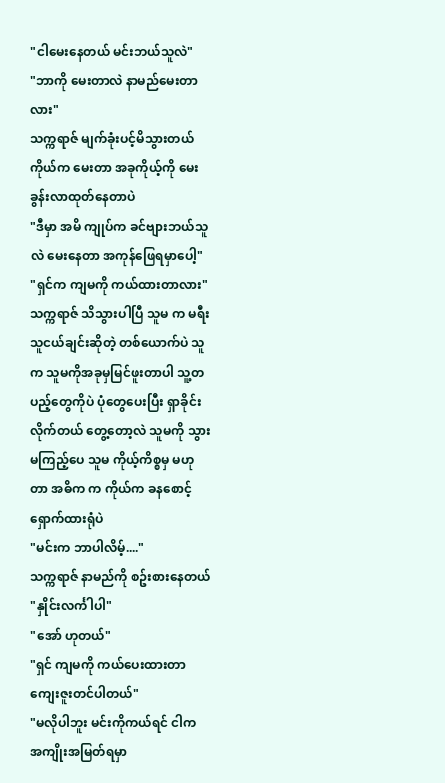"ငါမေးနေတယ် မင်းဘယ်သူလဲ"
"ဘာကို မေးတာလဲ နာမည်မေးတာလား"
သက္ကရာဇ် မျက်ခုံးပင့်မိသွားတယ် ကိုယ်က မေးတာ အခုကိုယ့်ကို မေးခွန်းလာထုတ်နေတာပဲ
"ဒီမှာ အမိ ကျုပ်က ခင်ဗျားဘယ်သူလဲ မေးနေတာ အကုန်ဖြေရမှာပေါ့"
"ရှင်က ကျမကို ကယ်ထားတာလား"
သက္ကရာဇ် သိသွားပါပြီ သူမ က မရီးသူငယ်ချင်းဆိုတဲ့ တစ်ယောက်ပဲ သူက သူမကိုအခုမှမြင်ဖူးတာပါ သူ့တပည့်တွေကိုပဲ ပုံတွေပေးပြီး ရှာခိုင်းလိုက်တယ် တွေ့တော့လဲ သူမကို သွားမကြည့်ပေ သူမ ကိုယ့်ကိစ္စမှ မဟုတာ အဓိက က ကိုယ်က ခနစောင့်ရှောက်ထားရုံပဲ
"မင်းက ဘာပါလိမ့်...."
သက္ကရာဇ် နာမည်ကို စဥ်းစားနေတယ်
"နှိုင်းလင်္ကါပါ"
"အော် ဟုတယ်"
"ရှင် ကျမကို ကယ်ပေးထားတာ ကျေးဇူးတင်ပါတယ်"
"မလိုပါဘူး မင်းကိုကယ်ရင် ငါက အကျိုးအမြတ်ရမှာ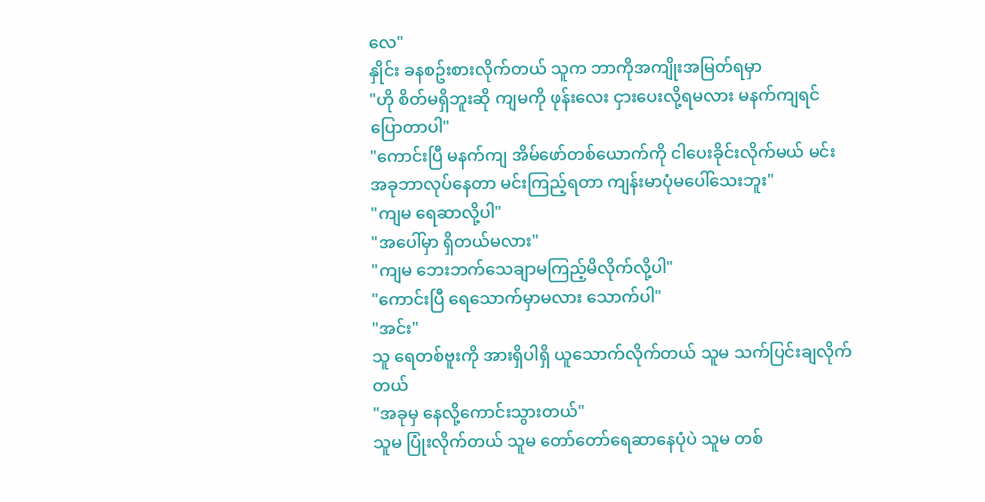လေ"
နှိုင်း ခနစဥ်းစားလိုက်တယ် သူက ဘာကိုအကျိုးအမြတ်ရမှာ
"ဟို စိတ်မရှိဘူးဆို ကျမကို ဖုန်းလေး ငှားပေးလို့ရမလား မနက်ကျရင်ပြောတာပါ"
"ကောင်းပြီ မနက်ကျ အိမ်ဖော်တစ်ယောက်ကို ငါပေးခိုင်းလိုက်မယ် မင်း အခုဘာလုပ်နေတာ မင်းကြည့်ရတာ ကျန်းမာပုံမပေါ်သေးဘူး"
"ကျမ ရေဆာလို့ပါ"
"အပေါ်မှာ ရှိတယ်မလား"
"ကျမ ဘေးဘက်သေချာမကြည့်မိလိုက်လို့ပါ"
"ကောင်းပြီ ရေသောက်မှာမလား သောက်ပါ"
"အင်း"
သူ ရေတစ်ဗူးကို အားရှိပါရှိ ယူသောက်လိုက်တယ် သူမ သက်ပြင်းချလိုက်တယ်
"အခုမှ နေလို့ကောင်းသွားတယ်"
သူမ ပြုံးလိုက်တယ် သူမ တော်တော်ရေဆာနေပုံပဲ သူမ တစ်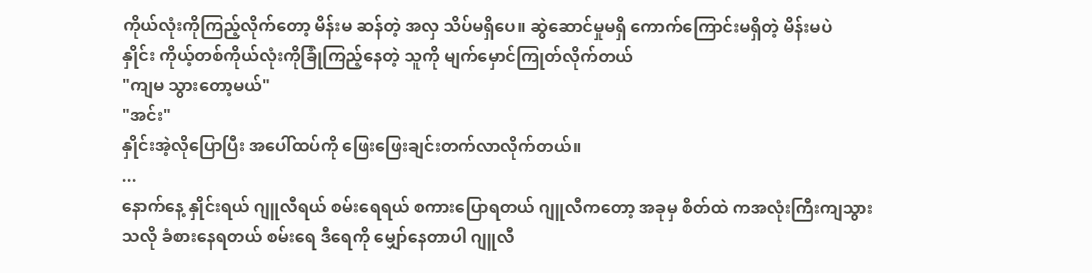ကိုယ်လုံးကိုကြည့်လိုက်တော့ မိန်းမ ဆန်တဲ့ အလှ သိပ်မရှိပေ။ ဆွဲဆောင်မှုမရှိ ကောက်ကြောင်းမရှိတဲ့ မိန်းမပဲ
နှိုင်း ကိုယ့်တစ်ကိုယ်လုံးကိုခြုံကြည့်နေတဲ့ သူကို မျက်မှောင်ကြုတ်လိုက်တယ်
"ကျမ သွားတော့မယ်"
"အင်း"
နှိုင်းအဲ့လိုပြောပြီး အပေါ်ထပ်ကို ဖြေးဖြေးချင်းတက်လာလိုက်တယ်။
...
နောက်နေ့ နှိုင်းရယ် ဂျူလီရယ် စမ်းရေရယ် စကားပြောရတယ် ဂျူလီကတော့ အခုမှ စိတ်ထဲ ကအလုံးကြီးကျသွားသလို ခံစားနေရတယ် စမ်းရေ ဒီရေကို မျှော်နေတာပါ ဂျူလီ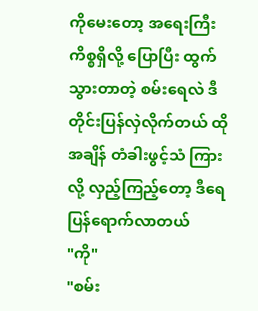ကိုမေးတော့ အရေးကြီး ကိစ္စရှိလို့ ပြောပြီး ထွက်သွားတာတဲ့ စမ်းရေလဲ ဒီတိုင်းပြန်လှဲလိုက်တယ် ထိုအချိန် တံခါးဖွင့်သံ ကြားလို့ လှည့်ကြည့်တော့ ဒီရေ ပြန်ရောက်လာတယ်
"ကို"
"စမ်း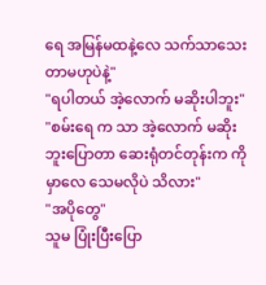ရေ အမြန်မထနဲ့လေ သက်သာသေးတာမဟုပဲနဲ့"
"ရပါတယ် အဲ့လောက် မဆိုးပါဘူး"
"စမ်းရေ က သာ အဲ့လောက် မဆိုးဘူးပြောတာ ဆေးရုံတင်တုန်းက ကို မှာလေ သေမလိုပဲ သိလား"
"အပိုတွေ"
သူမ ပြုံးပြီးပြော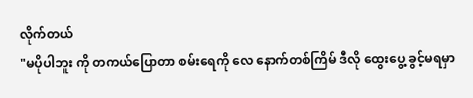လိုက်တယ်
"မပိုပါဘူး ကို တကယ်ပြောတာ စမ်းရေကို လေ နောက်တစ်ကြိမ် ဒီလို ထွေးပွေ့ ခွင့်မရမှာ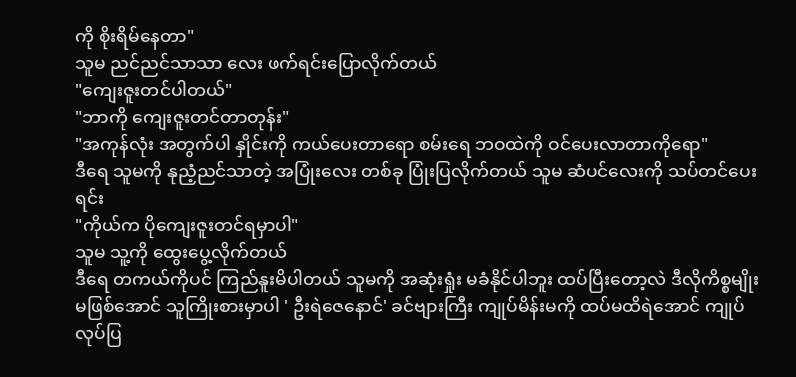ကို စိုးရိမ်နေတာ"
သူမ ညင်ညင်သာသာ လေး ဖက်ရင်းပြောလိုက်တယ်
"ကျေးဇူးတင်ပါတယ်"
"ဘာကို ကျေးဇူးတင်တာတုန်း"
"အကုန်လုံး အတွက်ပါ နှိုင်းကို ကယ်ပေးတာရော စမ်းရေ ဘဝထဲကို ဝင်ပေးလာတာကိုရော"
ဒီရေ သူမကို နုညံ့ညင်သာတဲ့ အပြုံးလေး တစ်ခု ပြုံးပြလိုက်တယ် သူမ ဆံပင်လေးကို သပ်တင်ပေးရင်း
"ကိုယ်က ပိုကျေးဇူးတင်ရမှာပါ"
သူမ သူ့ကို ထွေးပွေ့လိုက်တယ်
ဒီရေ တကယ်ကိုပင် ကြည်နူးမိပါတယ် သူမကို အဆုံးရှုံး မခံနိုင်ပါဘူး ထပ်ပြီးတော့လဲ ဒီလိုကိစ္စမျိုးမဖြစ်အောင် သူကြိုးစားမှာပါ ' ဦးရဲဇေနောင်' ခင်ဗျားကြီး ကျုပ်မိန်းမကို ထပ်မထိရဲအောင် ကျုပ်လုပ်ပြ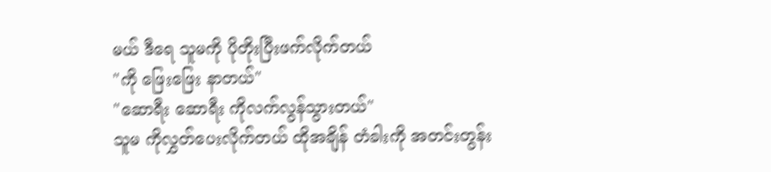မယ် ဒီရေ သူမကို ပိုတိုးပြီးဖက်လိုက်တယ်
"ကို ဖြေးဖြေး နာတယ်"
"ဆောရီး ဆောရီး ကိုလက်လွန်သွားတယ်"
သူမ ကိုလွှတ်ပေးလိုက်တယ် ထိုအချိန် တံခါးကို အတင်းတွန်း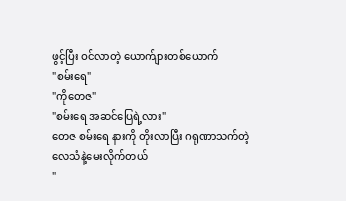ဖွင့်ပြီး ဝင်လာတဲ့ ယောက်ျားတစ်ယောက်
"စမ်းရေ"
"ကိုတေဇ"
"စမ်းရေ အဆင်ပြေရဲ့လား"
တေဇ စမ်းရေ နားကို တိုးလာပြီး ဂရုဏာသက်တဲ့ လေသံနဲ့မေးလိုက်တယ်
"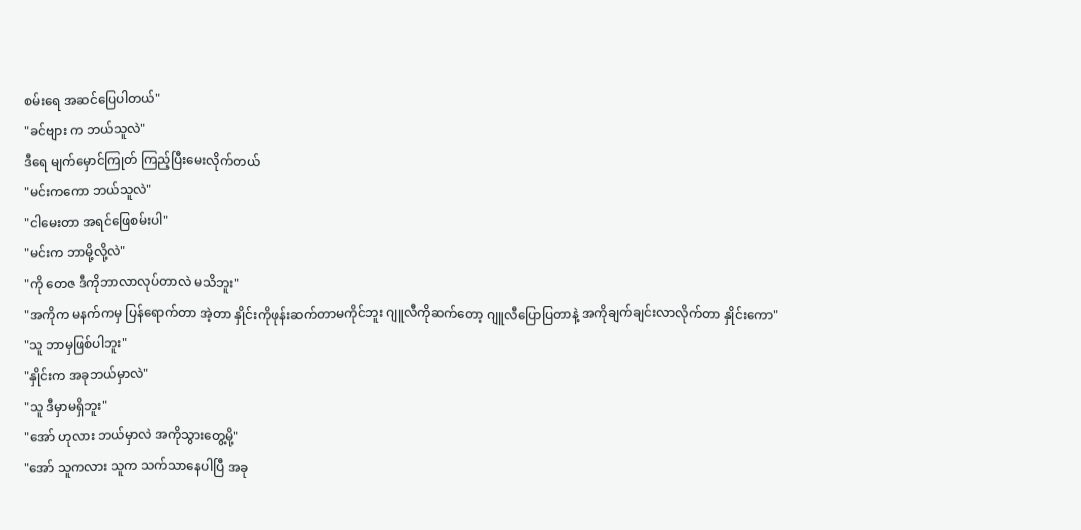စမ်းရေ အဆင်ပြေပါတယ်"
"ခင်ဗျား က ဘယ်သူလဲ"
ဒီရေ မျက်မှောင်ကြုတ် ကြည့်ပြီးမေးလိုက်တယ်
"မင်းကကော ဘယ်သူလဲ"
"ငါမေးတာ အရင်ဖြေစမ်းပါ"
"မင်းက ဘာမို့လို့လဲ"
"ကို တေဇ ဒီကိုဘာလာလုပ်တာလဲ မသိဘူး"
"အကိုက မနက်ကမှ ပြန်ရောက်တာ အဲ့တာ နှိုင်းကိုဖုန်းဆက်တာမကိုင်ဘူး ဂျူလီကိုဆက်တော့ ဂျူလီပြောပြတာနဲ့ အကိုချက်ချင်းလာလိုက်တာ နှိုင်းကော"
"သူ ဘာမှဖြစ်ပါဘူး"
"နှိုင်းက အခုဘယ်မှာလဲ"
"သူ ဒီမှာမရှိဘူး"
"အော် ဟုလား ဘယ်မှာလဲ အကိုသွားတွေ့မို့"
"အော် သူကလား သူက သက်သာနေပါပြီ အခု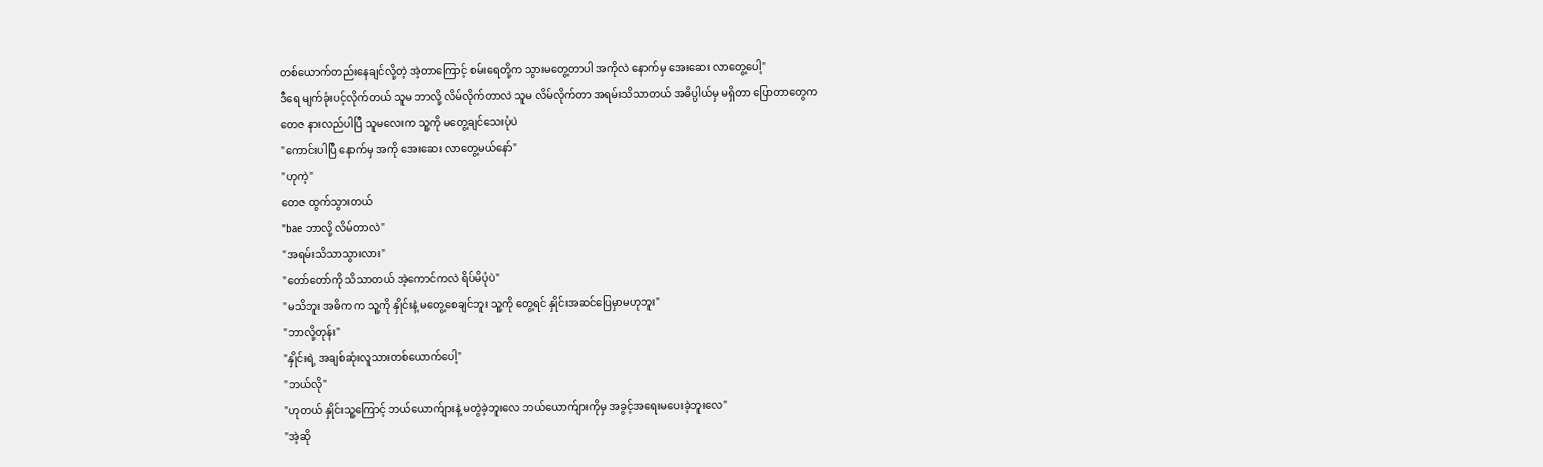တစ်ယောက်တည်းနေချင်လို့တဲ့ အဲ့တာကြောင့် စမ်းရေတို့က သွားမတွေ့တာပါ အကိုလဲ နောက်မှ အေးဆေး လာတွေ့ပေါ့"
ဒီရေ မျက်ခုံးပင့်လိုက်တယ် သူမ ဘာလို့ လိမ်လိုက်တာလဲ သူမ လိမ်လိုက်တာ အရမ်းသိသာတယ် အဓိပ္ပါယ်မှ မရှိတာ ပြောတာတွေက
တေဇ နားလည်ပါပြီ သူမလေးက သူ့ကို မတွေ့ချင်သေးပုံပဲ
"ကောင်းပါပြီ နောက်မှ အကို အေးဆေး လာတွေ့မယ်နော်"
"ဟုကဲ့"
တေဇ ထွက်သွားတယ်
"bae ဘာလို့ လိမ်တာလဲ"
"အရမ်းသိသာသွားလား"
"တော်တော်ကို သိသာတယ် အဲ့ကောင်ကလဲ ရိပ်မိပုံပဲ"
"မသိဘူး အဓိက က သူ့ကို နှိုင်းနဲ့ မတွေ့စေချင်ဘူး သူ့ကို တွေ့ရင် နှိုင်းအဆင်ပြေမှာမဟုဘူး"
"ဘာလို့တုန်း"
"နှိုင်းရဲ့ အချစ်ဆုံးလူသားတစ်ယောက်ပေါ့"
"ဘယ်လို"
"ဟုတယ် နှိုင်းသူ့ကြောင့် ဘယ်ယောက်ျားနဲ့ မတွဲခဲ့ဘူးလေ ဘယ်ယောက်ျားကိုမှ အခွင့်အရေးမပေးခဲ့ဘူးလေ"
"အဲ့ဆို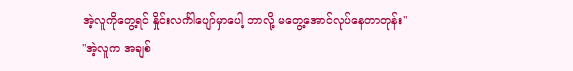အဲ့လူကိုတွေ့ရင် နှိုင်းလင်္ကါပျော်မှာပေါ့ ဘာလို့ မတွေ့အောင်လုပ်နေတာတုန်း"
"အဲ့လူက အချစ်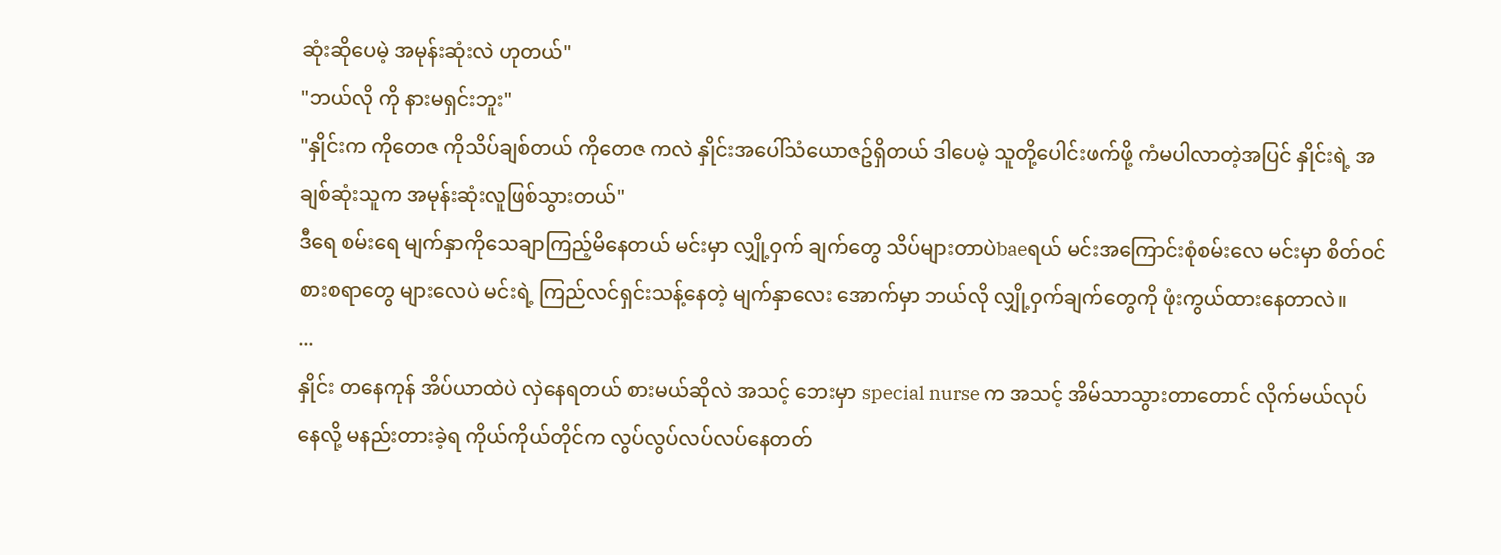ဆုံးဆိုပေမဲ့ အမုန်းဆုံးလဲ ဟုတယ်"
"ဘယ်လို ကို နားမရှင်းဘူး"
"နှိုင်းက ကိုတေဇ ကိုသိပ်ချစ်တယ် ကိုတေဇ ကလဲ နှိုင်းအပေါ်သံယောဇဥ်ရှိတယ် ဒါပေမဲ့ သူတို့ပေါင်းဖက်ဖို့ ကံမပါလာတဲ့အပြင် နှိုင်းရဲ့ အချစ်ဆုံးသူက အမုန်းဆုံးလူဖြစ်သွားတယ်"
ဒီရေ စမ်းရေ မျက်နှာကိုသေချာကြည့်မိနေတယ် မင်းမှာ လျှို့ဝှက် ချက်တွေ သိပ်များတာပဲbaeရယ် မင်းအကြောင်းစုံစမ်းလေ မင်းမှာ စိတ်ဝင်စားစရာတွေ များလေပဲ မင်းရဲ့ ကြည်လင်ရှင်းသန့်နေတဲ့ မျက်နှာလေး အောက်မှာ ဘယ်လို လျှို့ဝှက်ချက်တွေကို ဖုံးကွယ်ထားနေတာလဲ။
...
နှိုင်း တနေကုန် အိပ်ယာထဲပဲ လှဲနေရတယ် စားမယ်ဆိုလဲ အသင့် ဘေးမှာ special nurse က အသင့် အိမ်သာသွားတာတောင် လိုက်မယ်လုပ်နေလို့ မနည်းတားခဲ့ရ ကိုယ်ကိုယ်တိုင်က လွပ်လွပ်လပ်လပ်နေတတ်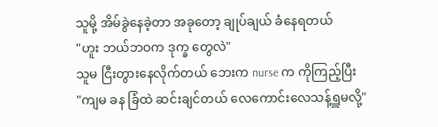သူမို့ အိမ်ခွဲနေခဲ့တာ အခုတော့ ချုပ်ချယ် ခံနေရတယ်
"ဟူး ဘယ်ဘဝက ဒုက္ခ တွေလဲ"
သူမ ငြီးတွားနေလိုက်တယ် ဘေးက nurse က ကိုကြည့်ပြီး
"ကျမ ခန ခြံထဲ ဆင်းချင်တယ် လေကောင်းလေသန့်ရှူမလို့"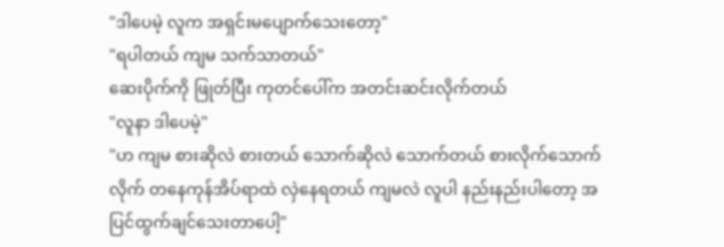"ဒါပေမဲ့ လူက အရှင်းမပျောက်သေးတော့"
"ရပါတယ် ကျမ သက်သာတယ်"
ဆေးပိုက်ကို ဖြုတ်ပြီး ကုတင်ပေါ်က အတင်းဆင်းလိုက်တယ်
"လူနာ ဒါပေမဲ့"
"ဟ ကျမ စားဆိုလဲ စားတယ် သောက်ဆိုလဲ သောက်တယ် စားလိုက်သောက်လိုက် တနေကုန်အိပ်ရာထဲ လှဲနေရတယ် ကျမလဲ လူပါ နည်းနည်းပါတော့ အပြင်ထွက်ချင်သေးတာပေါ့"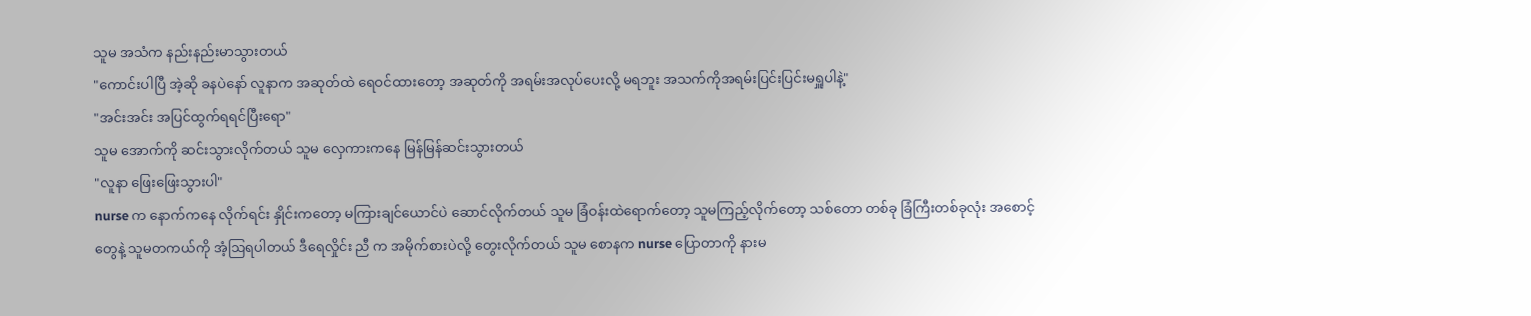သူမ အသံက နည်းနည်းမာသွားတယ်
"ကောင်းပါပြီ အဲ့ဆို ခနပဲနော် လူနာက အဆုတ်ထဲ ရေဝင်ထားတော့ အဆုတ်ကို အရမ်းအလုပ်ပေးလို့ မရဘူး အသက်ကိုအရမ်းပြင်းပြင်းမရှူပါနဲ့"
"အင်းအင်း အပြင်ထွက်ရရင်ပြီးရော"
သူမ အောက်ကို ဆင်းသွားလိုက်တယ် သူမ လှေကားကနေ မြန်မြန်ဆင်းသွားတယ်
"လူနာ ဖြေးဖြေးသွားပါ"
nurse က နောက်ကနေ လိုက်ရင်း နှိုင်းကတော့ မကြားချင်ယောင်ပဲ ဆောင်လိုက်တယ် သူမ ခြံဝန်းထဲရောက်တော့ သူမကြည့်လိုက်တော့ သစ်တော တစ်ခု ခြံကြီးတစ်ခုလုံး အစောင့်တွေနဲ့ သူမတကယ်ကို အံ့ဩရပါတယ် ဒီရေလှိုင်း ညီ က အမိုက်စားပဲလို့ တွေးလိုက်တယ် သူမ စောနက nurse ပြောတာကို နားမ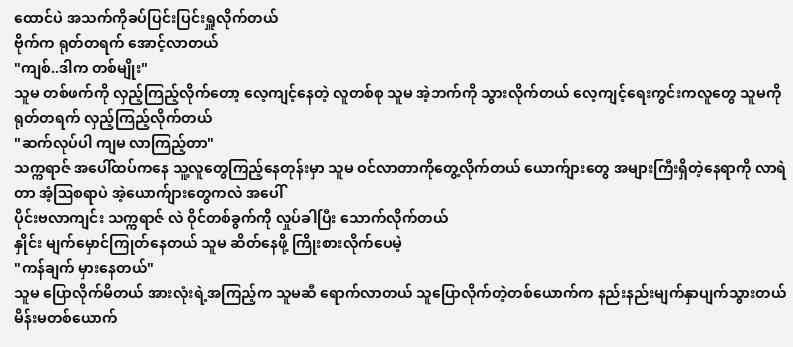ထောင်ပဲ အသက်ကိုခပ်ပြင်းပြင်းရှူလိုက်တယ်
ဗိုက်က ရုတ်တရက် အောင့်လာတယ်
"ကျစ်..ဒါက တစ်မျိုး"
သူမ တစ်ဖက်ကို လှည့်ကြည့်လိုက်တော့ လေ့ကျင့်နေတဲ့ လူတစ်စု သူမ အဲ့ဘက်ကို သွားလိုက်တယ် လေ့ကျင့်ရေးကွင်းကလူတွေ သူမကို ရုတ်တရက် လှည့်ကြည့်လိုက်တယ်
"ဆက်လုပ်ပါ ကျမ လာကြည့်တာ"
သက္ကရာဇ် အပေါ်ထပ်ကနေ သူ့လူတွေကြည့်နေတုန်းမှာ သူမ ဝင်လာတာကိုတွေ့လိုက်တယ် ယောက်ျားတွေ အများကြီးရှိတဲ့နေရာကို လာရဲတာ အံ့ဩစရာပဲ အဲ့ယောက်ျားတွေကလဲ အပေါ်
ပိုင်းဗလာကျင်း သက္ကရာဇ် လဲ ဝိုင်တစ်ခွက်ကို လှုပ်ခါပြီး သောက်လိုက်တယ်
နှိုင်း မျက်မှောင်ကြုတ်နေတယ် သူမ ဆိတ်နေဖို့ ကြိုးစားလိုက်ပေမဲ့
"ကန်ချက် မှားနေတယ်"
သူမ ပြောလိုက်မိတယ် အားလုံးရဲ့အကြည့်က သူမဆီ ရောက်လာတယ် သူပြောလိုက်တဲ့တစ်ယောက်က နည်းနည်းမျက်နှာပျက်သွားတယ် မိန်းမတစ်ယောက်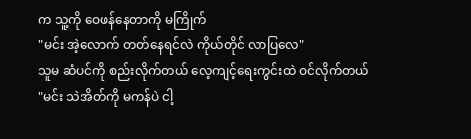က သူ့ကို ဝေဖန်နေတာကို မကြိုက်
"မင်း အဲ့လောက် တတ်နေရင်လဲ ကိုယ်တိုင် လာပြလေ"
သူမ ဆံပင်ကို စည်းလိုက်တယ် လေ့ကျင့်ရေးကွင်းထဲ ဝင်လိုက်တယ်
"မင်း သဲအိတ်ကို မကန်ပဲ ငါ့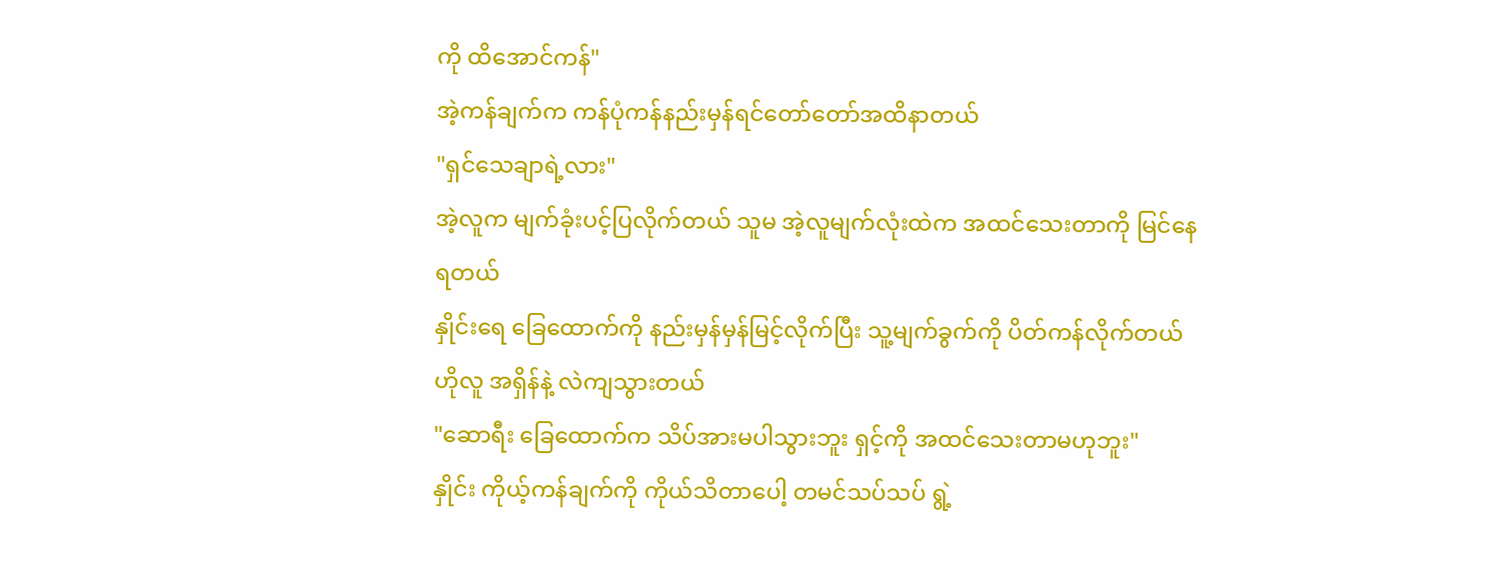ကို ထိအောင်ကန်"
အဲ့ကန်ချက်က ကန်ပုံကန်နည်းမှန်ရင်တော်တော်အထိနာတယ်
"ရှင်သေချာရဲ့လား"
အဲ့လူက မျက်ခုံးပင့်ပြလိုက်တယ် သူမ အဲ့လူမျက်လုံးထဲက အထင်သေးတာကို မြင်နေရတယ်
နှိုင်းရေ ခြေထောက်ကို နည်းမှန်မှန်မြင့်လိုက်ပြီး သူ့မျက်ခွက်ကို ပိတ်ကန်လိုက်တယ် ဟိုလူ အရှိန်နဲ့ လဲကျသွားတယ်
"ဆောရီး ခြေထောက်က သိပ်အားမပါသွားဘူး ရှင့်ကို အထင်သေးတာမဟုဘူး"
နှိုင်း ကိုယ့်ကန်ချက်ကို ကိုယ်သိတာပေါ့ တမင်သပ်သပ် ရွဲ့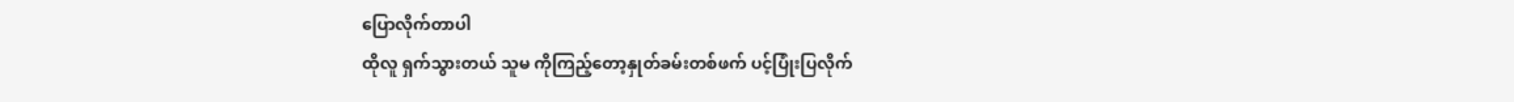ပြောလိုက်တာပါ
ထိုလူ ရှက်သွားတယ် သူမ ကိုကြည့်တော့နှုတ်ခမ်းတစ်ဖက် ပင့်ပြုံးပြလိုက်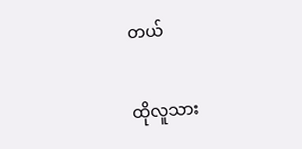တယ်

ထိုလူသား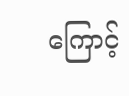ကြောင့်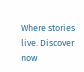Where stories live. Discover now